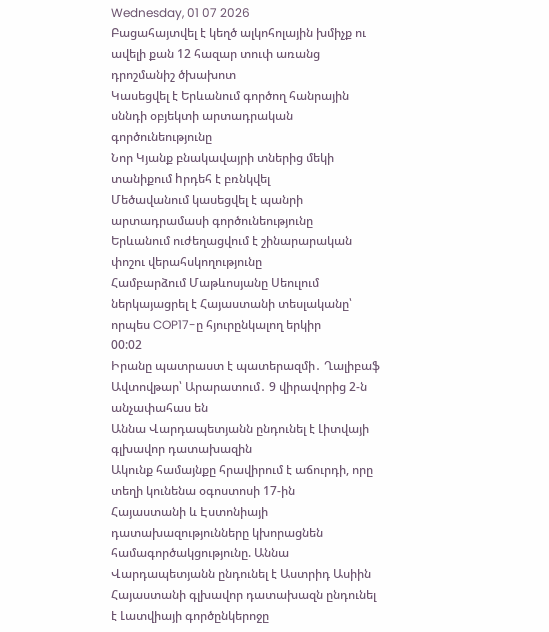Wednesday, 01 07 2026
Բացահայտվել է կեղծ ալկոհոլային խմիչք ու ավելի քան 12 հազար տուփ առանց դրոշմանիշ ծխախոտ
Կասեցվել է Երևանում գործող հանրային սննդի օբյեկտի արտադրական գործունեությունը
Նոր Կյանք բնակավայրի տներից մեկի տանիքում hրդեհ է բռնկվել
Մեծավանում կասեցվել է պանրի արտադրամասի գործունեությունը
Երևանում ուժեղացվում է շինարարական փոշու վերահսկողությունը
Համբարձում Մաթևոսյանը Սեուլում ներկայացրել է Հայաստանի տեսլականը՝ որպես COP17-ը հյուրընկալող երկիր
00:02
Իրանը պատրաստ է պատերազմի․ Ղալիբաֆ
Ավտովթար՝ Արարատում․ 9 վիրավորից 2-ն անչափահաս են
Աննա Վարդապետյանն ընդունել է Լիտվայի գլխավոր դատախազին
Ակունք համայնքը հրավիրում է աճուրդի, որը տեղի կունենա օգոստոսի 17-ին
Հայաստանի և Էստոնիայի դատախազությունները կխորացնեն համագործակցությունը. Աննա Վարդապետյանն ընդունել է Աստրիդ Ասիին
Հայաստանի գլխավոր դատախազն ընդունել է Լատվիայի գործընկերոջը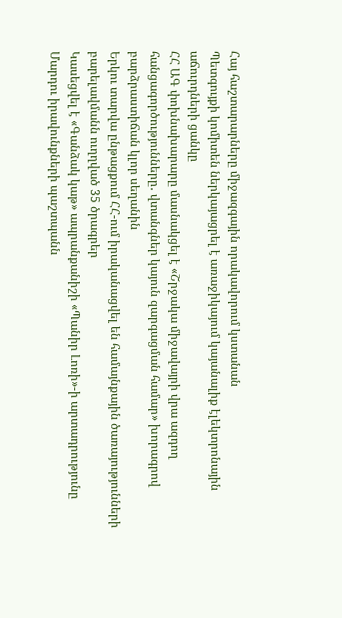Հայ հաշտարարները միջազգային որակավորում կստանան
Պետգույքի կոմիտեն ներկայացրել է առաջիկայում կայանալիք էլեկտրոնային աճուրդների ցանկը
ՀՀ ԱԳ փոխնախարարը մասնակցել է «Շրջակա միջավայրի վրա ազդող հանցագործությունները․ վտանգներ կայուն զարգացման համար» խորագրով բարձրաստիճան կլոր սեղանին
Երկու տարվա ընթացքում ՀՀ-ում իրականացվել են համայնքային ծառայությունների բարելավմանն ուղղված 35 ծրագրեր
Կասեցվել է «Գանձակ կաթ» ապրանքանիշի «Պանիր Լոռի»-ի արտադրությունը
Մարդու իրավունքների պաշտպանն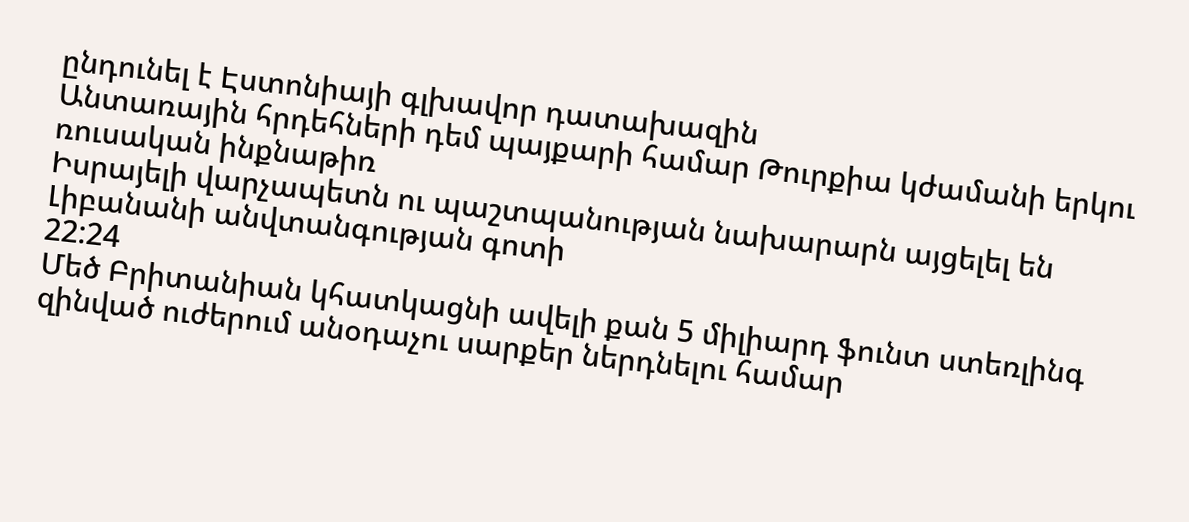ընդունել է Էստոնիայի գլխավոր դատախազին
Անտառային հրդեհների դեմ պայքարի համար Թուրքիա կժամանի երկու ռուսական ինքնաթիռ
Իսրայելի վարչապետն ու պաշտպանության նախարարն այցելել են Լիբանանի անվտանգության գոտի
22:24
Մեծ Բրիտանիան կհատկացնի ավելի քան 5 միլիարդ ֆունտ ստեռլինգ զինված ուժերում անօդաչու սարքեր ներդնելու համար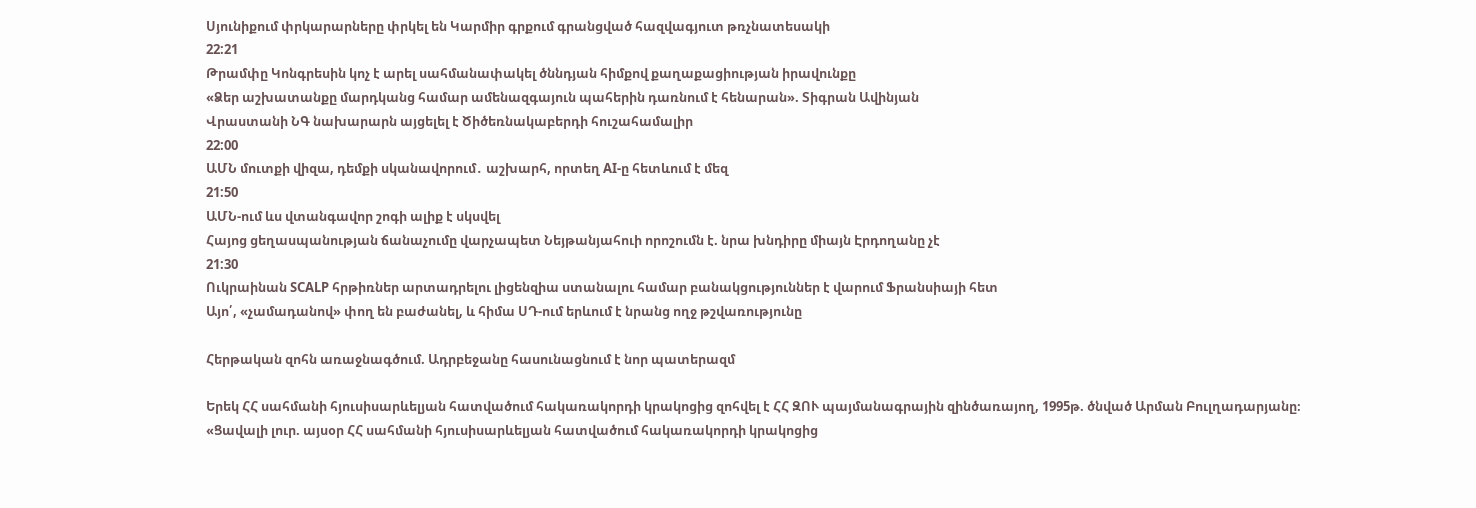Սյունիքում փրկարարները փրկել են Կարմիր գրքում գրանցված հազվագյուտ թռչնատեսակի
22:21
Թրամփը Կոնգրեսին կոչ է արել սահմանափակել ծննդյան հիմքով քաղաքացիության իրավունքը
«Ձեր աշխատանքը մարդկանց համար ամենազգայուն պահերին դառնում է հենարան». Տիգրան Ավինյան
Վրաստանի ՆԳ նախարարն այցելել է Ծիծեռնակաբերդի հուշահամալիր
22:00
ԱՄՆ մուտքի վիզա, դեմքի սկանավորում․ աշխարհ, որտեղ AI-ը հետևում է մեզ
21:50
ԱՄՆ-ում ևս վտանգավոր շոգի ալիք է սկսվել
Հայոց ցեղասպանության ճանաչումը վարչապետ Նեյթանյահուի որոշումն է. նրա խնդիրը միայն Էրդողանը չէ
21:30
Ուկրաինան SCALP հրթիռներ արտադրելու լիցենզիա ստանալու համար բանակցություններ է վարում Ֆրանսիայի հետ
Այո՛, «չամադանով» փող են բաժանել, և հիմա ՍԴ-ում երևում է նրանց ողջ թշվառությունը

Հերթական զոհն առաջնագծում. Ադրբեջանը հասունացնում է նոր պատերազմ

Երեկ ՀՀ սահմանի հյուսիսարևելյան հատվածում հակառակորդի կրակոցից զոհվել է ՀՀ ԶՈՒ պայմանագրային զինծառայող, 1995թ. ծնված Արման Բուլղադարյանը։ «Ցավալի լուր. այսօր ՀՀ սահմանի հյուսիսարևելյան հատվածում հակառակորդի կրակոցից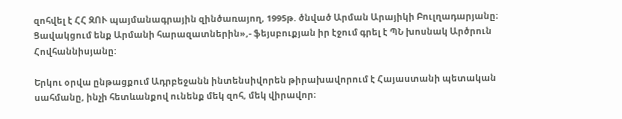զոհվել է ՀՀ ԶՈՒ պայմանագրային զինծառայող, 1995թ. ծնված Արման Արայիկի Բուլղադարյանը։ Ցավակցում ենք Արմանի հարազատներին»,- ֆեյսբուքյան իր էջում գրել է ՊՆ խոսնակ Արծրուն Հովհաննիսյանը:

Երկու օրվա ընթացքում Ադրբեջանն ինտենսիվորեն թիրախավորում է Հայաստանի պետական սահմանը, ինչի հետևանքով ունենք մեկ զոհ, մեկ վիրավոր։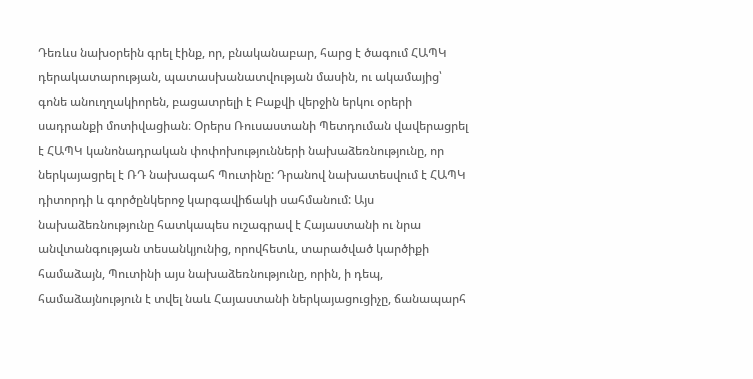Դեռևս նախօրեին գրել էինք, որ, բնականաբար, հարց է ծագում ՀԱՊԿ դերակատարության, պատասխանատվության մասին, ու ակամայից՝ գոնե անուղղակիորեն, բացատրելի է Բաքվի վերջին երկու օրերի սադրանքի մոտիվացիան։ Օրերս Ռուսաստանի Պետդուման վավերացրել է ՀԱՊԿ կանոնադրական փոփոխությունների նախաձեռնությունը, որ ներկայացրել է ՌԴ նախագահ Պուտինը: Դրանով նախատեսվում է ՀԱՊԿ դիտորդի և գործընկերոջ կարգավիճակի սահմանում: Այս նախաձեռնությունը հատկապես ուշագրավ է Հայաստանի ու նրա անվտանգության տեսանկյունից, որովհետև, տարածված կարծիքի համաձայն, Պուտինի այս նախաձեռնությունը, որին, ի դեպ, համաձայնություն է տվել նաև Հայաստանի ներկայացուցիչը, ճանապարհ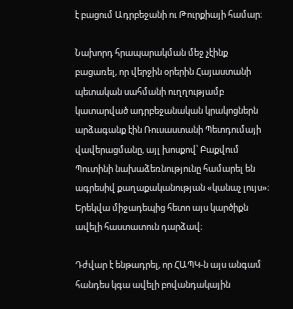է բացում Ադրբեջանի ու Թուրքիայի համար։

Նախորդ հրապարակման մեջ չէինք բացառել, որ վերջին օրերին Հայաստանի պետական սահմանի ուղղությամբ կատարված ադրբեջանական կրակոցներն արձագանք էին Ռուսաստանի Պետդումայի վավերացմանը, այլ խոսքով՝ Բաքվում Պուտինի նախաձեռնությունը համարել են ագրեսիվ քաղաքականության «կանաչ լույս»։ Երեկվա միջադեպից հետո այս կարծիքն ավելի հաստատուն դարձավ։

Դժվար է ենթադրել, որ ՀԱՊԿ-ն այս անգամ հանդես կգա ավելի բովանդակային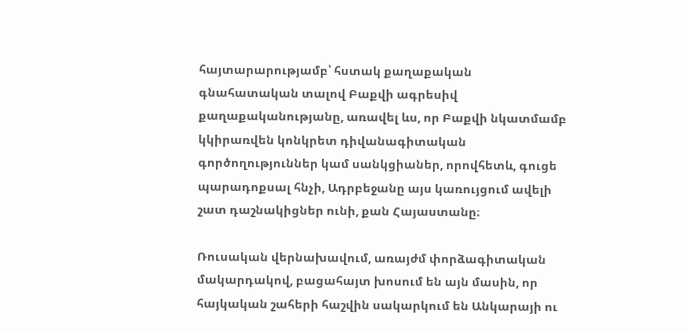հայտարարությամբ՝ հստակ քաղաքական գնահատական տալով Բաքվի ագրեսիվ քաղաքականությանը, առավել ևս, որ Բաքվի նկատմամբ կկիրառվեն կոնկրետ դիվանագիտական գործողություններ կամ սանկցիաներ, որովհետև, գուցե պարադոքսալ հնչի, Ադրբեջանը այս կառույցում ավելի շատ դաշնակիցներ ունի, քան Հայաստանը։

Ռուսական վերնախավում, առայժմ փորձագիտական մակարդակով, բացահայտ խոսում են այն մասին, որ հայկական շահերի հաշվին սակարկում են Անկարայի ու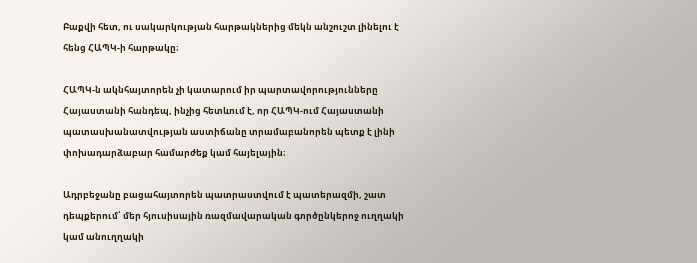Բաքվի հետ, ու սակարկության հարթակներից մեկն անշուշտ լինելու է հենց ՀԱՊԿ-ի հարթակը։

ՀԱՊԿ-ն ակնհայտորեն չի կատարում իր պարտավորությունները Հայաստանի հանդեպ, ինչից հետևում է, որ ՀԱՊԿ-ում Հայաստանի պատասխանատվության աստիճանը տրամաբանորեն պետք է լինի փոխադարձաբար համարժեք կամ հայելային։

Ադրբեջանը բացահայտորեն պատրաստվում է պատերազմի, շատ դեպքերում՝ մեր հյուսիսային ռազմավարական գործընկերոջ ուղղակի կամ անուղղակի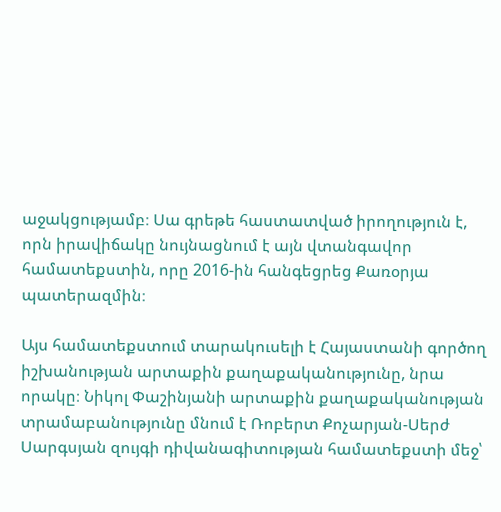աջակցությամբ։ Սա գրեթե հաստատված իրողություն է, որն իրավիճակը նույնացնում է այն վտանգավոր համատեքստին, որը 2016-ին հանգեցրեց Քառօրյա պատերազմին։

Այս համատեքստում տարակուսելի է Հայաստանի գործող իշխանության արտաքին քաղաքականությունը, նրա որակը։ Նիկոլ Փաշինյանի արտաքին քաղաքականության տրամաբանությունը մնում է Ռոբերտ Քոչարյան-Սերժ Սարգսյան զույգի դիվանագիտության համատեքստի մեջ՝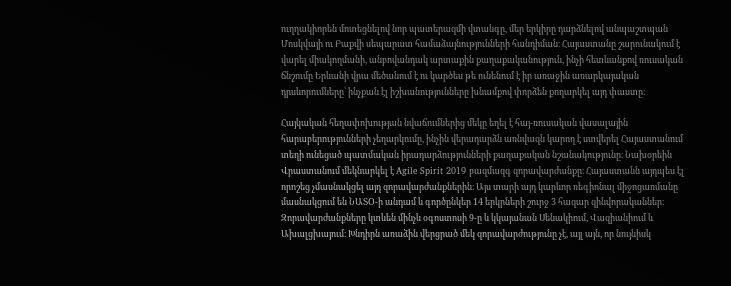ուղղակիորեն մոտեցնելով նոր պատերազմի վտանգը, մեր երկիրը դարձնելով անպաշտպան Մոսկվայի ու Բաքվի սեպարատ համաձայնությունների հանդիման։ Հայաստանը շարունակում է վարել միակողմանի, անբովանդակ արտաքին քաղաքականություն, ինչի հետևանքով ռուսական ճնշումը Երևանի վրա մեծանում է ու կարծես թե ունենում է իր առաջին առարկայական դրսևորումները՝ ինչքան էլ իշխանությունները խնամքով փորձեն քողարկել այդ փաստը։

Հայկական հեղափոխության նվաճումներից մեկը եղել է հայ-ռուսական վասալային հարաբերությունների չեղարկումը, ինչին վերադարձն առնվազն կարող է ստվերել Հայաստանում տեղի ունեցած պատմական իրադարձությունների քաղաքական նշանակությունը։ Նախօրեին Վրաստանում մեկնարկել է Agile Spirit 2019 բազմազգ զորավարժանքը։ Հայաստանն այդպես էլ որոշեց չմասնակցել այդ զորավարժանքներին։ Այս տարի այդ կարևոր ռեգիոնալ միջոցառմանը մասնակցում են ՆԱՏՕ-ի անդամ և գործընկեր 14 երկրների շուրջ 3 հազար զինվորականներ։ Զորավարժանքները կտևեն մինչև օգոստոսի 9-ը և կկայանան Սենակիում, Վազիանիում և Ախալցխայում։ Խնդիրն առաձին վերցրած մեկ զորավարժությունը չէ, այլ այն, որ նույնիսկ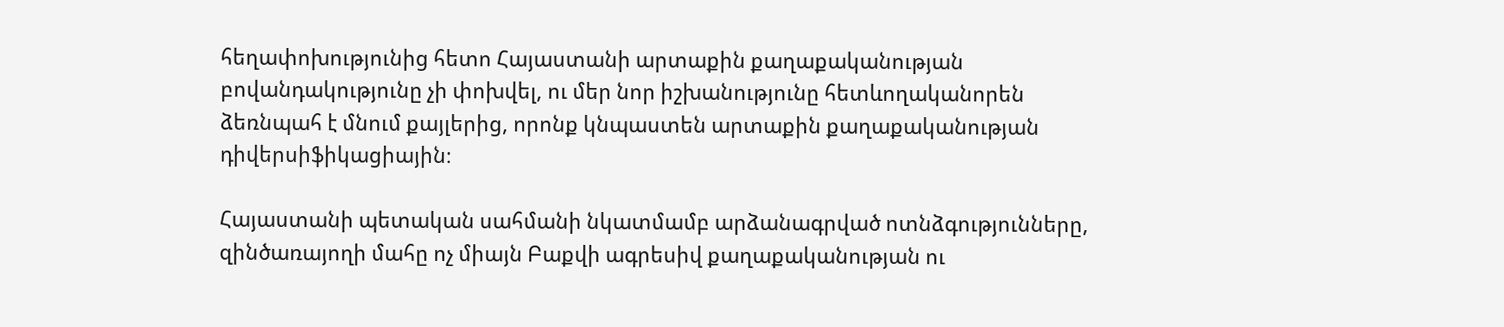հեղափոխությունից հետո Հայաստանի արտաքին քաղաքականության բովանդակությունը չի փոխվել, ու մեր նոր իշխանությունը հետևողականորեն ձեռնպահ է մնում քայլերից, որոնք կնպաստեն արտաքին քաղաքականության դիվերսիֆիկացիային։

Հայաստանի պետական սահմանի նկատմամբ արձանագրված ոտնձգությունները, զինծառայողի մահը ոչ միայն Բաքվի ագրեսիվ քաղաքականության ու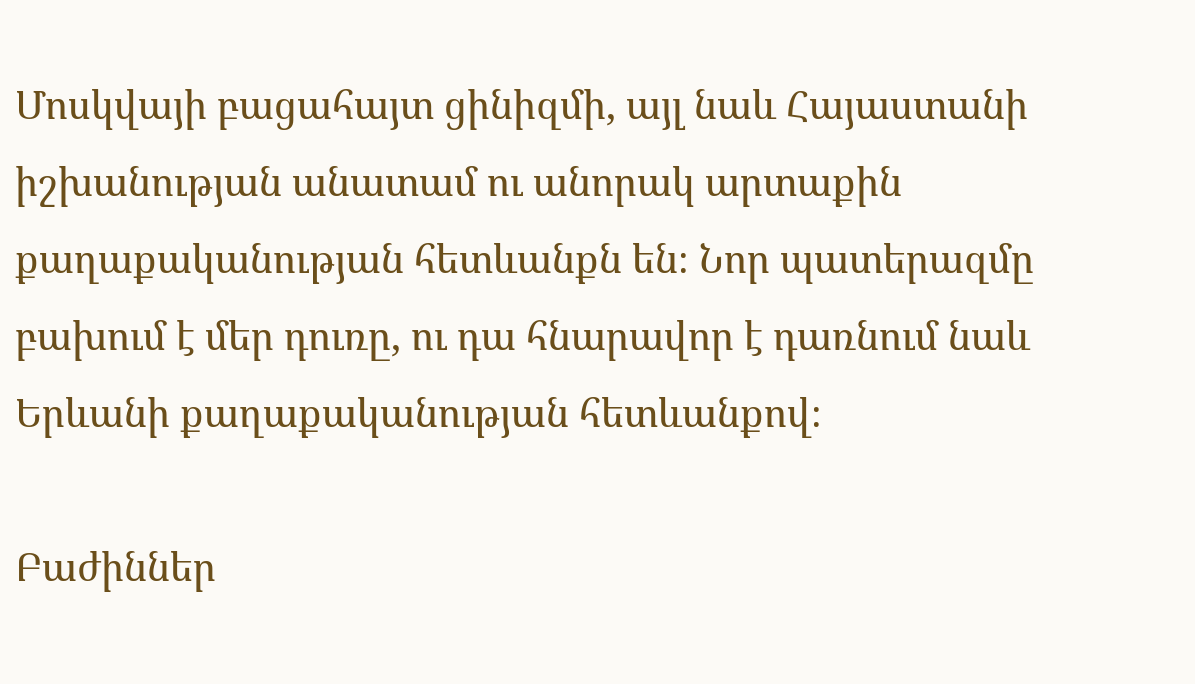Մոսկվայի բացահայտ ցինիզմի, այլ նաև Հայաստանի իշխանության անատամ ու անորակ արտաքին քաղաքականության հետևանքն են։ Նոր պատերազմը բախում է մեր դուռը, ու դա հնարավոր է դառնում նաև Երևանի քաղաքականության հետևանքով։

Բաժիններ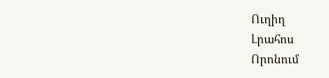Ուղիղ
Լրահոս
Որոնում